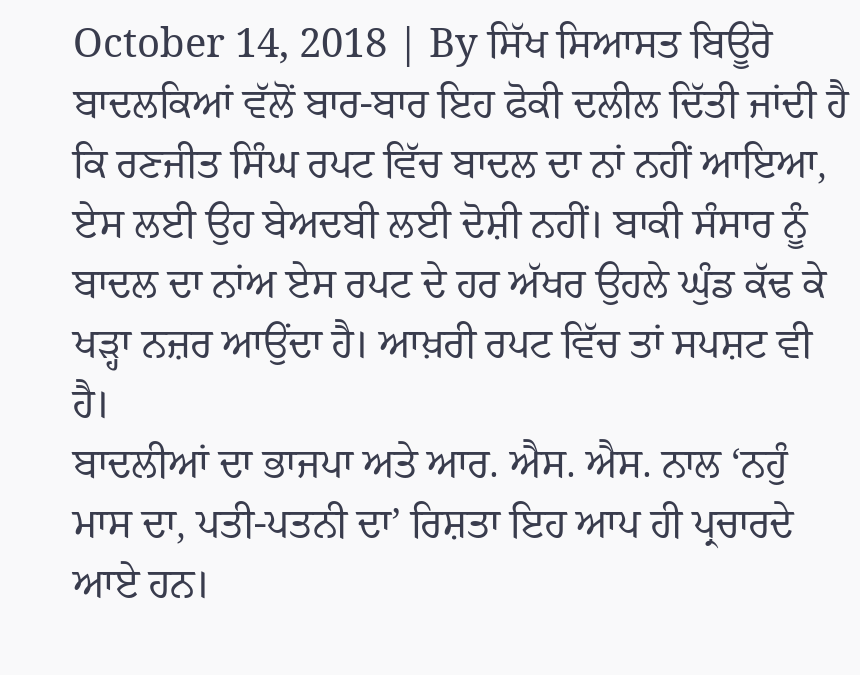October 14, 2018 | By ਸਿੱਖ ਸਿਆਸਤ ਬਿਊਰੋ
ਬਾਦਲਕਿਆਂ ਵੱਲੋਂ ਬਾਰ-ਬਾਰ ਇਹ ਫੋਕੀ ਦਲੀਲ ਦਿੱਤੀ ਜਾਂਦੀ ਹੈ ਕਿ ਰਣਜੀਤ ਸਿੰਘ ਰਪਟ ਵਿੱਚ ਬਾਦਲ ਦਾ ਨਾਂ ਨਹੀਂ ਆਇਆ, ਏਸ ਲਈ ਉਹ ਬੇਅਦਬੀ ਲਈ ਦੋਸ਼ੀ ਨਹੀਂ। ਬਾਕੀ ਸੰਸਾਰ ਨੂੰ ਬਾਦਲ ਦਾ ਨਾਂਅ ਏਸ ਰਪਟ ਦੇ ਹਰ ਅੱਖਰ ਉਹਲੇ ਘੁੰਡ ਕੱਢ ਕੇ ਖੜ੍ਹਾ ਨਜ਼ਰ ਆਉਂਦਾ ਹੈ। ਆਖ਼ਰੀ ਰਪਟ ਵਿੱਚ ਤਾਂ ਸਪਸ਼ਟ ਵੀ ਹੈ।
ਬਾਦਲੀਆਂ ਦਾ ਭਾਜਪਾ ਅਤੇ ਆਰ. ਐਸ. ਐਸ. ਨਾਲ ‘ਨਹੁੰ ਮਾਸ ਦਾ, ਪਤੀ-ਪਤਨੀ ਦਾ’ ਰਿਸ਼ਤਾ ਇਹ ਆਪ ਹੀ ਪ੍ਰਚਾਰਦੇ ਆਏ ਹਨ।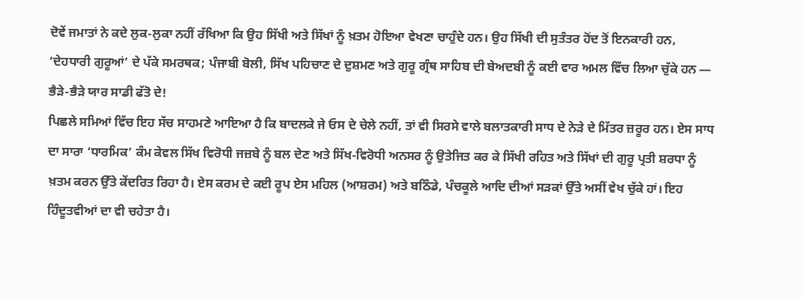ਦੋਵੇਂ ਜਮਾਤਾਂ ਨੇ ਕਦੇ ਲੁਕ-ਲੁਕਾ ਨਹੀਂ ਰੱਖਿਆ ਕਿ ਉਹ ਸਿੱਖੀ ਅਤੇ ਸਿੱਖਾਂ ਨੂੰ ਖ਼ਤਮ ਹੋਇਆ ਵੇਖਣਾ ਚਾਹੁੰਦੇ ਹਨ। ਉਹ ਸਿੱਖੀ ਦੀ ਸੁਤੰਤਰ ਹੋਂਦ ਤੋਂ ਇਨਕਾਰੀ ਹਨ, ‘ਦੇਹਧਾਰੀ ਗੁਰੂਆਂ’ ਦੇ ਪੱਕੇ ਸਮਰਥਕ; ਪੰਜਾਬੀ ਬੋਲੀ, ਸਿੱਖ ਪਹਿਚਾਣ ਦੇ ਦੁਸ਼ਮਣ ਅਤੇ ਗੁਰੂ ਗ੍ਰੰਥ ਸਾਹਿਬ ਦੀ ਬੇਅਦਬੀ ਨੂੰ ਕਈ ਵਾਰ ਅਮਲ ਵਿੱਚ ਲਿਆ ਚੁੱਕੇ ਹਨ ― ਭੈੜੇ-ਭੈੜੇ ਯਾਰ ਸਾਡੀ ਫੱਤੋ ਦੇ!
ਪਿਛਲੇ ਸਮਿਆਂ ਵਿੱਚ ਇਹ ਸੱਚ ਸਾਹਮਣੇ ਆਇਆ ਹੈ ਕਿ ਬਾਦਲਕੇ ਜੇ ਓਸ ਦੇ ਚੇਲੇ ਨਹੀਂ, ਤਾਂ ਵੀ ਸਿਰਸੇ ਵਾਲੇ ਬਲਾਤਕਾਰੀ ਸਾਧ ਦੇ ਨੇੜੇ ਦੇ ਮਿੱਤਰ ਜ਼ਰੂਰ ਹਨ। ਏਸ ਸਾਧ ਦਾ ਸਾਰਾ ‘ਧਾਰਮਿਕ’ ਕੰਮ ਕੇਵਲ ਸਿੱਖ ਵਿਰੋਧੀ ਜਜ਼ਬੇ ਨੂੰ ਬਲ ਦੇਣ ਅਤੇ ਸਿੱਖ-ਵਿਰੋਧੀ ਅਨਸਰ ਨੂੰ ਉਤੇਜਿਤ ਕਰ ਕੇ ਸਿੱਖੀ ਰਹਿਤ ਅਤੇ ਸਿੱਖਾਂ ਦੀ ਗੁਰੂ ਪ੍ਰਤੀ ਸ਼ਰਧਾ ਨੂੰ ਖ਼ਤਮ ਕਰਨ ਉੱਤੇ ਕੇਂਦਰਿਤ ਰਿਹਾ ਹੈ। ਏਸ ਕਰਮ ਦੇ ਕਈ ਰੂਪ ਏਸ ਮਹਿਲ (ਆਸ਼ਰਮ) ਅਤੇ ਬਠਿੰਡੇ, ਪੰਚਕੂਲੇ ਆਦਿ ਦੀਆਂ ਸੜਕਾਂ ਉੱਤੇ ਅਸੀਂ ਵੇਖ ਚੁੱਕੇ ਹਾਂ। ਇਹ ਹਿੰਦੂਤਵੀਆਂ ਦਾ ਵੀ ਚਹੇਤਾ ਹੈ।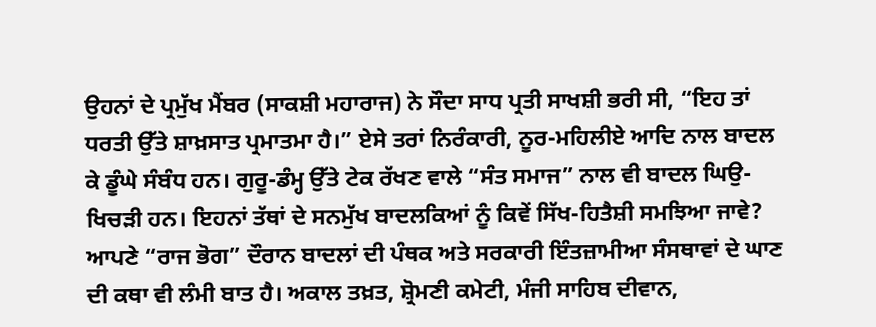ਉਹਨਾਂ ਦੇ ਪ੍ਰਮੁੱਖ ਮੈਂਬਰ (ਸਾਕਸ਼ੀ ਮਹਾਰਾਜ) ਨੇ ਸੌਦਾ ਸਾਧ ਪ੍ਰਤੀ ਸਾਖਸ਼ੀ ਭਰੀ ਸੀ, “ਇਹ ਤਾਂ ਧਰਤੀ ਉੱਤੇ ਸ਼ਾਖ਼ਸਾਤ ਪ੍ਰਮਾਤਮਾ ਹੈ।” ਏਸੇ ਤਰਾਂ ਨਿਰੰਕਾਰੀ, ਨੂਰ-ਮਹਿਲੀਏ ਆਦਿ ਨਾਲ ਬਾਦਲ ਕੇ ਡੂੰਘੇ ਸੰਬੰਧ ਹਨ। ਗੁਰੂ-ਡੰਮ੍ਹ ਉੱਤੇ ਟੇਕ ਰੱਖਣ ਵਾਲੇ “ਸੰਤ ਸਮਾਜ” ਨਾਲ ਵੀ ਬਾਦਲ ਘਿਉ-ਖਿਚੜੀ ਹਨ। ਇਹਨਾਂ ਤੱਥਾਂ ਦੇ ਸਨਮੁੱਖ ਬਾਦਲਕਿਆਂ ਨੂੰ ਕਿਵੇਂ ਸਿੱਖ-ਹਿਤੈਸ਼ੀ ਸਮਝਿਆ ਜਾਵੇ?
ਆਪਣੇ “ਰਾਜ ਭੋਗ” ਦੌਰਾਨ ਬਾਦਲਾਂ ਦੀ ਪੰਥਕ ਅਤੇ ਸਰਕਾਰੀ ਇੰਤਜ਼ਾਮੀਆ ਸੰਸਥਾਵਾਂ ਦੇ ਘਾਣ ਦੀ ਕਥਾ ਵੀ ਲੰਮੀ ਬਾਤ ਹੈ। ਅਕਾਲ ਤਖ਼ਤ, ਸ਼੍ਰੋਮਣੀ ਕਮੇਟੀ, ਮੰਜੀ ਸਾਹਿਬ ਦੀਵਾਨ,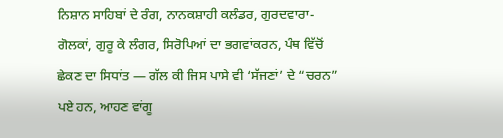ਨਿਸ਼ਾਨ ਸਾਹਿਬਾਂ ਦੇ ਰੰਗ, ਨਾਨਕਸ਼ਾਹੀ ਕਲੰਡਰ, ਗੁਰਦਵਾਰਾ-ਗੋਲਕਾਂ, ਗੁਰੂ ਕੇ ਲੰਗਰ, ਸਿਰੋਪਿਆਂ ਦਾ ਭਗਵਾਂਕਰਨ, ਪੰਥ ਵਿੱਚੋਂ ਛੇਕਣ ਦਾ ਸਿਧਾਂਤ ― ਗੱਲ ਕੀ ਜਿਸ ਪਾਸੇ ਵੀ ‘ਸੱਜਣਾਂ’ ਦੇ “ਚਰਨ” ਪਏ ਹਨ, ਆਹਣ ਵਾਂਗੂ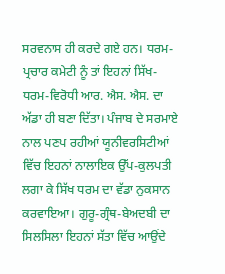ਸਰਵਨਾਸ ਹੀ ਕਰਦੇ ਗਏ ਹਨ। ਧਰਮ-ਪ੍ਰਚਾਰ ਕਮੇਟੀ ਨੂੰ ਤਾਂ ਇਹਨਾਂ ਸਿੱਖ-ਧਰਮ-ਵਿਰੋਧੀ ਆਰ. ਐਸ. ਐਸ. ਦਾ ਅੱਡਾ ਹੀ ਬਣਾ ਦਿੱਤਾ। ਪੰਜਾਬ ਦੇ ਸਰਮਾਏ ਨਾਲ ਪਣਪ ਰਹੀਆਂ ਯੂਨੀਵਰਸਿਟੀਆਂ ਵਿੱਚ ਇਹਨਾਂ ਨਾਲਾਇਕ ਉੱਪ-ਕੁਲਪਤੀ ਲਗਾ ਕੇ ਸਿੱਖ ਧਰਮ ਦਾ ਵੱਡਾ ਨੁਕਸਾਨ ਕਰਵਾਇਆ। ਗੁਰੂ-ਗ੍ਰੰਥ-ਬੇਅਦਬੀ ਦਾ ਸਿਲਸਿਲਾ ਇਹਨਾਂ ਸੱਤਾ ਵਿੱਚ ਆਉਂਦੇ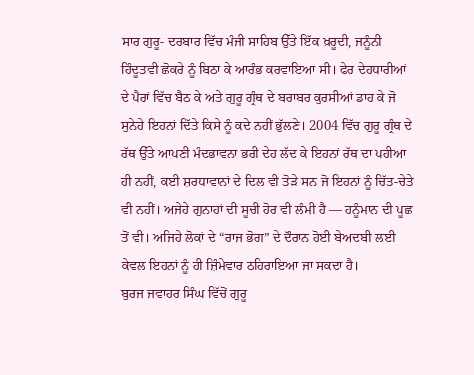ਸਾਰ ਗੁਰੂ- ਦਰਬਾਰ ਵਿੱਚ ਮੰਜੀ ਸਾਹਿਬ ਉੱਤੇ ਇੱਕ ਖ਼ਰੂਦੀ, ਜਨੂੰਨੀ ਹਿੰਦੂਤਵੀ ਛੋਕਰੇ ਨੂੰ ਬਿਠਾ ਕੇ ਆਰੰਭ ਕਰਵਾਇਆ ਸੀ। ਫੇਰ ਦੇਹਧਾਰੀਆਂ ਦੇ ਪੈਰਾਂ ਵਿੱਚ ਬੈਠ ਕੇ ਅਤੇ ਗੁਰੂ ਗ੍ਰੰਥ ਦੇ ਬਰਾਬਰ ਕੁਰਸੀਆਂ ਡਾਹ ਕੇ ਜੋ ਸੁਨੇਹੇ ਇਹਨਾਂ ਦਿੱਤੇ ਕਿਸੇ ਨੂੰ ਕਦੇ ਨਹੀਂ ਭੁੱਲਣੇ। 2004 ਵਿੱਚ ਗੁਰੂ ਗ੍ਰੰਥ ਦੇ ਰੱਥ ਉੱਤੇ ਆਪਣੀ ਮੰਦਭਾਵਨਾ ਭਰੀ ਦੇਹ ਲੱਦ ਕੇ ਇਹਨਾਂ ਰੱਥ ਦਾ ਪਹੀਆ ਹੀ ਨਹੀਂ, ਕਈ ਸ਼ਰਧਾਵਾਨਾਂ ਦੇ ਦਿਲ ਵੀ ਤੋੜੇ ਸਨ ਜੋ ਇਹਨਾਂ ਨੂੰ ਚਿੱਤ-ਚੇਤੇ ਵੀ ਨਹੀਂ। ਅਜੇਹੇ ਗੁਨਾਹਾਂ ਦੀ ਸੂਚੀ ਹੋਰ ਵੀ ਲੰਮੀ ਹੈ ― ਹਨੂੰਮਾਨ ਦੀ ਪੂਛ ਤੋਂ ਵੀ। ਅਜਿਹੇ ਲੋਕਾਂ ਦੇ “ਰਾਜ ਭੋਗ” ਦੇ ਦੌਰਾਨ ਹੋਈ ਬੇਅਦਬੀ ਲਈ ਕੇਵਲ ਇਹਨਾਂ ਨੂੰ ਹੀ ਜ਼ਿੰਮੇਵਾਰ ਠਹਿਰਾਇਆ ਜਾ ਸਕਦਾ ਹੈ।
ਬੁਰਜ ਜਵਾਹਰ ਸਿੰਘ ਵਿੱਚੋਂ ਗੁਰੂ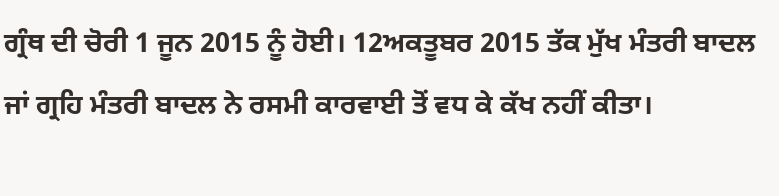ਗ੍ਰੰਥ ਦੀ ਚੋਰੀ 1 ਜੂਨ 2015 ਨੂੰ ਹੋਈ। 12ਅਕਤੂਬਰ 2015 ਤੱਕ ਮੁੱਖ ਮੰਤਰੀ ਬਾਦਲ ਜਾਂ ਗ੍ਰਹਿ ਮੰਤਰੀ ਬਾਦਲ ਨੇ ਰਸਮੀ ਕਾਰਵਾਈ ਤੋਂ ਵਧ ਕੇ ਕੱਖ ਨਹੀਂ ਕੀਤਾ।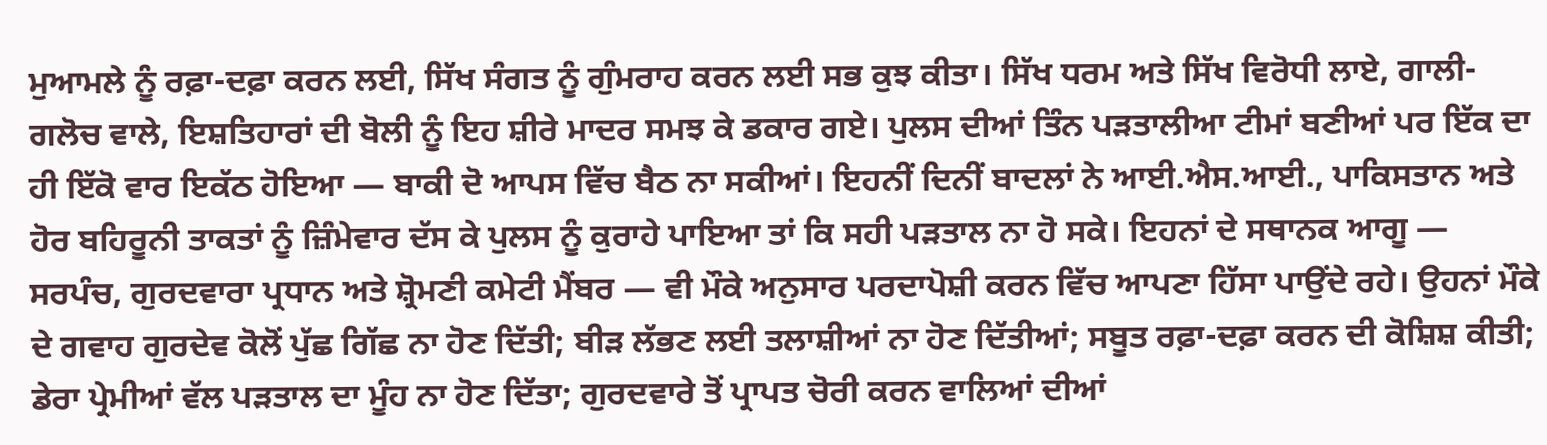ਮੁਆਮਲੇ ਨੂੰ ਰਫ਼ਾ-ਦਫ਼ਾ ਕਰਨ ਲਈ, ਸਿੱਖ ਸੰਗਤ ਨੂੰ ਗੁੰਮਰਾਹ ਕਰਨ ਲਈ ਸਭ ਕੁਝ ਕੀਤਾ। ਸਿੱਖ ਧਰਮ ਅਤੇ ਸਿੱਖ ਵਿਰੋਧੀ ਲਾਏ, ਗਾਲੀ-ਗਲੋਚ ਵਾਲੇ, ਇਸ਼ਤਿਹਾਰਾਂ ਦੀ ਬੋਲੀ ਨੂੰ ਇਹ ਸ਼ੀਰੇ ਮਾਦਰ ਸਮਝ ਕੇ ਡਕਾਰ ਗਏ। ਪੁਲਸ ਦੀਆਂ ਤਿੰਨ ਪੜਤਾਲੀਆ ਟੀਮਾਂ ਬਣੀਆਂ ਪਰ ਇੱਕ ਦਾ ਹੀ ਇੱਕੋ ਵਾਰ ਇਕੱਠ ਹੋਇਆ ― ਬਾਕੀ ਦੋ ਆਪਸ ਵਿੱਚ ਬੈਠ ਨਾ ਸਕੀਆਂ। ਇਹਨੀਂ ਦਿਨੀਂ ਬਾਦਲਾਂ ਨੇ ਆਈ.ਐਸ.ਆਈ., ਪਾਕਿਸਤਾਨ ਅਤੇ ਹੋਰ ਬਹਿਰੂਨੀ ਤਾਕਤਾਂ ਨੂੰ ਜ਼ਿੰਮੇਵਾਰ ਦੱਸ ਕੇ ਪੁਲਸ ਨੂੰ ਕੁਰਾਹੇ ਪਾਇਆ ਤਾਂ ਕਿ ਸਹੀ ਪੜਤਾਲ ਨਾ ਹੋ ਸਕੇ। ਇਹਨਾਂ ਦੇ ਸਥਾਨਕ ਆਗੂ ― ਸਰਪੰਚ, ਗੁਰਦਵਾਰਾ ਪ੍ਰਧਾਨ ਅਤੇ ਸ਼੍ਰੋਮਣੀ ਕਮੇਟੀ ਮੈਂਬਰ ― ਵੀ ਮੌਕੇ ਅਨੁਸਾਰ ਪਰਦਾਪੋਸ਼ੀ ਕਰਨ ਵਿੱਚ ਆਪਣਾ ਹਿੱਸਾ ਪਾਉਂਦੇ ਰਹੇ। ਉਹਨਾਂ ਮੌਕੇ ਦੇ ਗਵਾਹ ਗੁਰਦੇਵ ਕੋਲੋਂ ਪੁੱਛ ਗਿੱਛ ਨਾ ਹੋਣ ਦਿੱਤੀ; ਬੀੜ ਲੱਭਣ ਲਈ ਤਲਾਸ਼ੀਆਂ ਨਾ ਹੋਣ ਦਿੱਤੀਆਂ; ਸਬੂਤ ਰਫ਼ਾ-ਦਫ਼ਾ ਕਰਨ ਦੀ ਕੋਸ਼ਿਸ਼ ਕੀਤੀ; ਡੇਰਾ ਪ੍ਰੇਮੀਆਂ ਵੱਲ ਪੜਤਾਲ ਦਾ ਮੂੰਹ ਨਾ ਹੋਣ ਦਿੱਤਾ; ਗੁਰਦਵਾਰੇ ਤੋਂ ਪ੍ਰਾਪਤ ਚੋਰੀ ਕਰਨ ਵਾਲਿਆਂ ਦੀਆਂ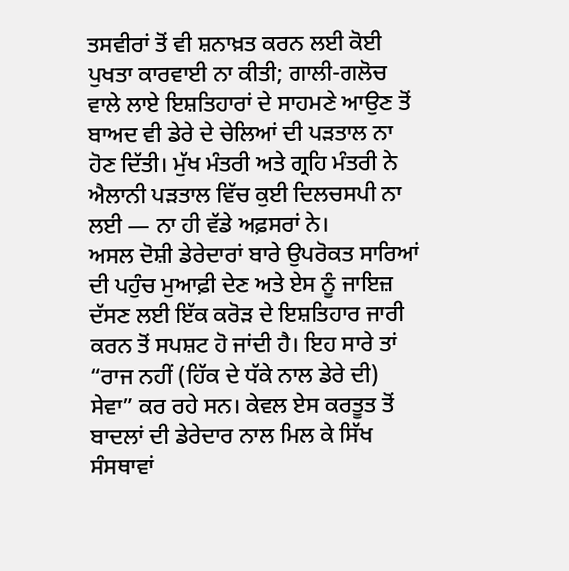ਤਸਵੀਰਾਂ ਤੋਂ ਵੀ ਸ਼ਨਾਖ਼ਤ ਕਰਨ ਲਈ ਕੋਈ ਪੁਖਤਾ ਕਾਰਵਾਈ ਨਾ ਕੀਤੀ; ਗਾਲੀ-ਗਲੋਚ ਵਾਲੇ ਲਾਏ ਇਸ਼ਤਿਹਾਰਾਂ ਦੇ ਸਾਹਮਣੇ ਆਉਣ ਤੋਂ ਬਾਅਦ ਵੀ ਡੇਰੇ ਦੇ ਚੇਲਿਆਂ ਦੀ ਪੜਤਾਲ ਨਾ ਹੋਣ ਦਿੱਤੀ। ਮੁੱਖ ਮੰਤਰੀ ਅਤੇ ਗ੍ਰਹਿ ਮੰਤਰੀ ਨੇ ਐਲਾਨੀ ਪੜਤਾਲ ਵਿੱਚ ਕੁਈ ਦਿਲਚਸਪੀ ਨਾ ਲਈ ― ਨਾ ਹੀ ਵੱਡੇ ਅਫ਼ਸਰਾਂ ਨੇ।
ਅਸਲ ਦੋਸ਼ੀ ਡੇਰੇਦਾਰਾਂ ਬਾਰੇ ਉਪਰੋਕਤ ਸਾਰਿਆਂ ਦੀ ਪਹੁੰਚ ਮੁਆਫ਼ੀ ਦੇਣ ਅਤੇ ਏਸ ਨੂੰ ਜਾਇਜ਼ ਦੱਸਣ ਲਈ ਇੱਕ ਕਰੋੜ ਦੇ ਇਸ਼ਤਿਹਾਰ ਜਾਰੀ ਕਰਨ ਤੋਂ ਸਪਸ਼ਟ ਹੋ ਜਾਂਦੀ ਹੈ। ਇਹ ਸਾਰੇ ਤਾਂ “ਰਾਜ ਨਹੀਂ (ਹਿੱਕ ਦੇ ਧੱਕੇ ਨਾਲ ਡੇਰੇ ਦੀ) ਸੇਵਾ” ਕਰ ਰਹੇ ਸਨ। ਕੇਵਲ ਏਸ ਕਰਤੂਤ ਤੋਂ ਬਾਦਲਾਂ ਦੀ ਡੇਰੇਦਾਰ ਨਾਲ ਮਿਲ ਕੇ ਸਿੱਖ ਸੰਸਥਾਵਾਂ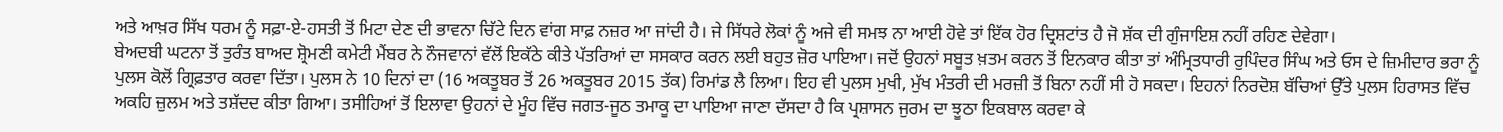ਅਤੇ ਆਖ਼ਰ ਸਿੱਖ ਧਰਮ ਨੂੰ ਸਫ਼ਾ-ਏ-ਹਸਤੀ ਤੋਂ ਮਿਟਾ ਦੇਣ ਦੀ ਭਾਵਨਾ ਚਿੱਟੇ ਦਿਨ ਵਾਂਗ ਸਾਫ਼ ਨਜ਼ਰ ਆ ਜਾਂਦੀ ਹੈ। ਜੇ ਸਿੱਧਰੇ ਲੋਕਾਂ ਨੂੰ ਅਜੇ ਵੀ ਸਮਝ ਨਾ ਆਈ ਹੋਵੇ ਤਾਂ ਇੱਕ ਹੋਰ ਦ੍ਰਿਸ਼ਟਾਂਤ ਹੈ ਜੋ ਸ਼ੱਕ ਦੀ ਗੁੰਜਾਇਸ਼ ਨਹੀਂ ਰਹਿਣ ਦੇਵੇਗਾ।
ਬੇਅਦਬੀ ਘਟਨਾ ਤੋਂ ਤੁਰੰਤ ਬਾਅਦ ਸ਼੍ਰੋਮਣੀ ਕਮੇਟੀ ਮੈਂਬਰ ਨੇ ਨੌਜਵਾਨਾਂ ਵੱਲੋਂ ਇਕੱਠੇ ਕੀਤੇ ਪੱਤਰਿਆਂ ਦਾ ਸਸਕਾਰ ਕਰਨ ਲਈ ਬਹੁਤ ਜ਼ੋਰ ਪਾਇਆ। ਜਦੋਂ ਉਹਨਾਂ ਸਬੂਤ ਖ਼ਤਮ ਕਰਨ ਤੋਂ ਇਨਕਾਰ ਕੀਤਾ ਤਾਂ ਅੰਮ੍ਰਿਤਧਾਰੀ ਰੁਪਿੰਦਰ ਸਿੰਘ ਅਤੇ ਓਸ ਦੇ ਜ਼ਿਮੀਦਾਰ ਭਰਾ ਨੂੰ ਪੁਲਸ ਕੋਲੋਂ ਗ੍ਰਿਫ਼ਤਾਰ ਕਰਵਾ ਦਿੱਤਾ। ਪੁਲਸ ਨੇ 10 ਦਿਨਾਂ ਦਾ (16 ਅਕਤੂਬਰ ਤੋਂ 26 ਅਕਤੂਬਰ 2015 ਤੱਕ) ਰਿਮਾਂਡ ਲੈ ਲਿਆ। ਇਹ ਵੀ ਪੁਲਸ ਮੁਖੀ, ਮੁੱਖ ਮੰਤਰੀ ਦੀ ਮਰਜ਼ੀ ਤੋਂ ਬਿਨਾ ਨਹੀਂ ਸੀ ਹੋ ਸਕਦਾ। ਇਹਨਾਂ ਨਿਰਦੋਸ਼ ਬੱਚਿਆਂ ਉੱਤੇ ਪੁਲਸ ਹਿਰਾਸਤ ਵਿੱਚ ਅਕਹਿ ਜ਼ੁਲਮ ਅਤੇ ਤਸ਼ੱਦਦ ਕੀਤਾ ਗਿਆ। ਤਸੀਹਿਆਂ ਤੋਂ ਇਲਾਵਾ ਉਹਨਾਂ ਦੇ ਮੂੰਹ ਵਿੱਚ ਜਗਤ-ਜੂਠ ਤਮਾਕੂ ਦਾ ਪਾਇਆ ਜਾਣਾ ਦੱਸਦਾ ਹੈ ਕਿ ਪ੍ਰਸ਼ਾਸਨ ਜੁਰਮ ਦਾ ਝੂਠਾ ਇਕਬਾਲ ਕਰਵਾ ਕੇ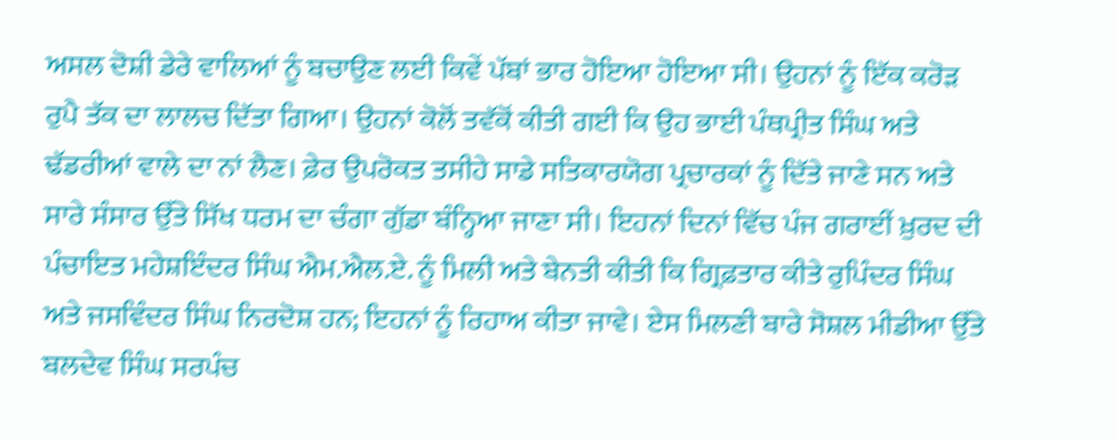ਅਸਲ ਦੋਸ਼ੀ ਡੇਰੇ ਵਾਲਿਆਂ ਨੂੰ ਬਚਾਉਣ ਲਈ ਕਿਵੇਂ ਪੱਬਾਂ ਭਾਰ ਹੋਇਆ ਹੋਇਆ ਸੀ। ਉਹਨਾਂ ਨੂੰ ਇੱਕ ਕਰੋੜ ਰੁਪੈ ਤੱਕ ਦਾ ਲਾਲਚ ਦਿੱਤਾ ਗਿਆ। ਉਹਨਾਂ ਕੋਲੋਂ ਤਵੱਕੋਂ ਕੀਤੀ ਗਈ ਕਿ ਉਹ ਭਾਈ ਪੰਥਪ੍ਰੀਤ ਸਿੰਘ ਅਤੇ ਢੱਡਰੀਆਂ ਵਾਲੇ ਦਾ ਨਾਂ ਲੈਣ। ਫ਼ੇਰ ਉਪਰੋਕਤ ਤਸੀਹੇ ਸਾਡੇ ਸਤਿਕਾਰਯੋਗ ਪ੍ਰਚਾਰਕਾਂ ਨੂੰ ਦਿੱਤੇ ਜਾਣੇ ਸਨ ਅਤੇ ਸਾਰੇ ਸੰਸਾਰ ਉੱਤੇ ਸਿੱਖ ਧਰਮ ਦਾ ਚੰਗਾ ਗੁੱਡਾ ਬੰਨ੍ਹਿਆ ਜਾਣਾ ਸੀ। ਇਹਨਾਂ ਦਿਨਾਂ ਵਿੱਚ ਪੰਜ ਗਰਾਈਂ ਖ਼ੁਰਦ ਦੀ ਪੰਚਾਇਤ ਮਹੇਸ਼ਇੰਦਰ ਸਿੰਘ ਐਮ.ਐਲ.ਏ. ਨੂੰ ਮਿਲੀ ਅਤੇ ਬੇਨਤੀ ਕੀਤੀ ਕਿ ਗ੍ਰਿਫ਼ਤਾਰ ਕੀਤੇ ਰੁਪਿੰਦਰ ਸਿੰਘ ਅਤੇ ਜਸਵਿੰਦਰ ਸਿੰਘ ਨਿਰਦੋਸ਼ ਹਨ; ਇਹਨਾਂ ਨੂੰ ਰਿਹਾਅ ਕੀਤਾ ਜਾਵੇ। ਏਸ ਮਿਲਣੀ ਬਾਰੇ ਸੋਸ਼ਲ ਮੀਡੀਆ ਉੱਤੇ ਬਲਦੇਵ ਸਿੰਘ ਸਰਪੰਚ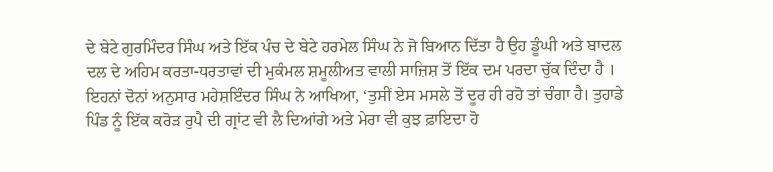ਦੇ ਬੇਟੇ ਗੁਰਮਿੰਦਰ ਸਿੰਘ ਅਤੇ ਇੱਕ ਪੰਚ ਦੇ ਬੇਟੇ ਹਰਮੇਲ ਸਿੰਘ ਨੇ ਜੋ ਬਿਆਨ ਦਿੱਤਾ ਹੈ ਉਹ ਡੂੰਘੀ ਅਤੇ ਬਾਦਲ ਦਲ ਦੇ ਅਹਿਮ ਕਰਤਾ-ਧਰਤਾਵਾਂ ਦੀ ਮੁਕੰਮਲ ਸ਼ਮੂਲੀਅਤ ਵਾਲੀ ਸਾਜ਼ਿਸ਼ ਤੋਂ ਇੱਕ ਦਮ ਪਰਦਾ ਚੁੱਕ ਦਿੰਦਾ ਹੈ । ਇਹਨਾਂ ਦੋਨਾਂ ਅਨੁਸਾਰ ਮਹੇਸ਼ਇੰਦਰ ਸਿੰਘ ਨੇ ਆਖਿਆ, ‘ਤੁਸੀਂ ਏਸ ਮਸਲੇ ਤੋਂ ਦੂਰ ਹੀ ਰਹੋ ਤਾਂ ਚੰਗਾ ਹੈ। ਤੁਹਾਡੇ ਪਿੰਡ ਨੂੰ ਇੱਕ ਕਰੋੜ ਰੁਪੈ ਦੀ ਗ੍ਰਾਂਟ ਵੀ ਲੈ ਦਿਆਂਗੇ ਅਤੇ ਮੇਰਾ ਵੀ ਕੁਝ ਫ਼ਾਇਦਾ ਹੋ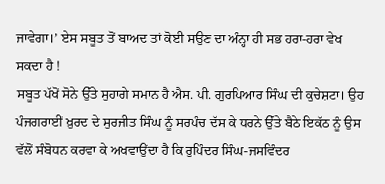ਜਾਵੇਗਾ।’ ਏਸ ਸਬੂਤ ਤੋਂ ਬਾਅਦ ਤਾਂ ਕੋਈ ਸਉਣ ਦਾ ਅੰਨ੍ਹਾ ਹੀ ਸਭ ਹਰਾ-ਹਰਾ ਵੇਖ ਸਕਦਾ ਹੈ !
ਸਬੂਤ ਪੱਖੋਂ ਸੋਨੇ ਉੱਤੇ ਸੁਹਾਗੇ ਸਮਾਨ ਹੈ ਐਸ. ਪੀ. ਗੁਰਪਿਆਰ ਸਿੰਘ ਦੀ ਕੁਚੇਸ਼ਟਾ। ਉਹ ਪੰਜਗਰਾਈਂ ਖ਼ੁਰਦ ਦੇ ਸੁਰਜੀਤ ਸਿੰਘ ਨੂੰ ਸਰਪੰਚ ਦੱਸ ਕੇ ਧਰਨੇ ਉੱਤੇ ਬੈਠੇ ਇਕੱਠ ਨੂੰ ਉਸ ਵੱਲੋਂ ਸੰਬੋਧਨ ਕਰਵਾ ਕੇ ਅਖਵਾਉਂਦਾ ਹੈ ਕਿ ਰੁਪਿੰਦਰ ਸਿੰਘ-ਜਸਵਿੰਦਰ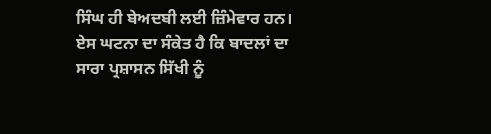ਸਿੰਘ ਹੀ ਬੇਅਦਬੀ ਲਈ ਜ਼ਿੰਮੇਵਾਰ ਹਨ।
ਏਸ ਘਟਨਾ ਦਾ ਸੰਕੇਤ ਹੈ ਕਿ ਬਾਦਲਾਂ ਦਾ ਸਾਰਾ ਪ੍ਰਸ਼ਾਸਨ ਸਿੱਖੀ ਨੂੰ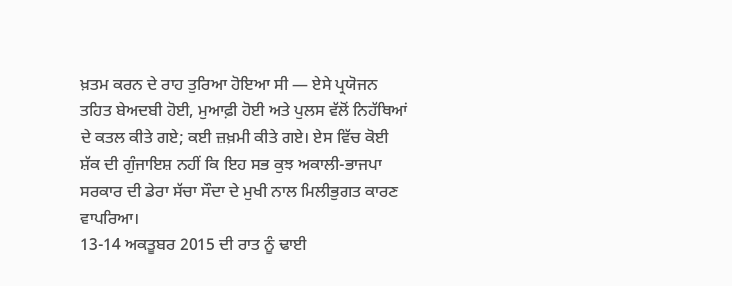ਖ਼ਤਮ ਕਰਨ ਦੇ ਰਾਹ ਤੁਰਿਆ ਹੋਇਆ ਸੀ ― ਏਸੇ ਪ੍ਰਯੋਜਨ ਤਹਿਤ ਬੇਅਦਬੀ ਹੋਈ, ਮੁਆਫ਼ੀ ਹੋਈ ਅਤੇ ਪੁਲਸ ਵੱਲੋਂ ਨਿਹੱਥਿਆਂ ਦੇ ਕਤਲ ਕੀਤੇ ਗਏ; ਕਈ ਜ਼ਖ਼ਮੀ ਕੀਤੇ ਗਏ। ਏਸ ਵਿੱਚ ਕੋਈ ਸ਼ੱਕ ਦੀ ਗੁੰਜਾਇਸ਼ ਨਹੀਂ ਕਿ ਇਹ ਸਭ ਕੁਝ ਅਕਾਲੀ-ਭਾਜਪਾ ਸਰਕਾਰ ਦੀ ਡੇਰਾ ਸੱਚਾ ਸੌਦਾ ਦੇ ਮੁਖੀ ਨਾਲ ਮਿਲੀਭੁਗਤ ਕਾਰਣ ਵਾਪਰਿਆ।
13-14 ਅਕਤੂਬਰ 2015 ਦੀ ਰਾਤ ਨੂੰ ਢਾਈ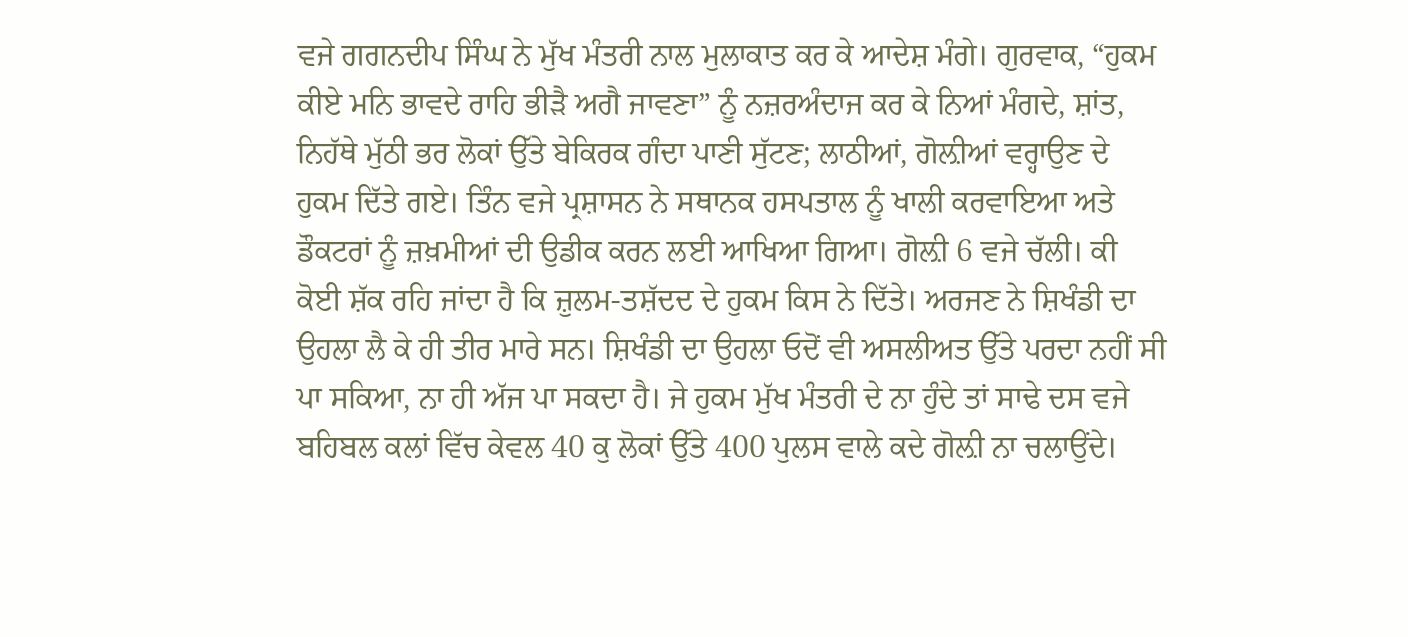ਵਜੇ ਗਗਨਦੀਪ ਸਿੰਘ ਨੇ ਮੁੱਖ ਮੰਤਰੀ ਨਾਲ ਮੁਲਾਕਾਤ ਕਰ ਕੇ ਆਦੇਸ਼ ਮੰਗੇ। ਗੁਰਵਾਕ, “ਹੁਕਮ ਕੀਏ ਮਨਿ ਭਾਵਦੇ ਰਾਹਿ ਭੀੜੈ ਅਗੈ ਜਾਵਣਾ” ਨੂੰ ਨਜ਼ਰਅੰਦਾਜ ਕਰ ਕੇ ਨਿਆਂ ਮੰਗਦੇ, ਸ਼ਾਂਤ, ਨਿਹੱਥੇ ਮੁੱਠੀ ਭਰ ਲੋਕਾਂ ਉੱਤੇ ਬੇਕਿਰਕ ਗੰਦਾ ਪਾਣੀ ਸੁੱਟਣ; ਲਾਠੀਆਂ, ਗੋਲ਼ੀਆਂ ਵਰ੍ਹਾਉਣ ਦੇ ਹੁਕਮ ਦਿੱਤੇ ਗਏ। ਤਿੰਨ ਵਜੇ ਪ੍ਰਸ਼ਾਸਨ ਨੇ ਸਥਾਨਕ ਹਸਪਤਾਲ ਨੂੰ ਖਾਲੀ ਕਰਵਾਇਆ ਅਤੇ ਡੌਕਟਰਾਂ ਨੂੰ ਜ਼ਖ਼ਮੀਆਂ ਦੀ ਉਡੀਕ ਕਰਨ ਲਈ ਆਖਿਆ ਗਿਆ। ਗੋਲ਼ੀ 6 ਵਜੇ ਚੱਲੀ। ਕੀ ਕੋਈ ਸ਼ੱਕ ਰਹਿ ਜਾਂਦਾ ਹੈ ਕਿ ਜ਼ੁਲਮ-ਤਸ਼ੱਦਦ ਦੇ ਹੁਕਮ ਕਿਸ ਨੇ ਦਿੱਤੇ। ਅਰਜਣ ਨੇ ਸ਼ਿਖੰਡੀ ਦਾ ਉਹਲਾ ਲੈ ਕੇ ਹੀ ਤੀਰ ਮਾਰੇ ਸਨ। ਸ਼ਿਖੰਡੀ ਦਾ ਉਹਲਾ ਓਦੋਂ ਵੀ ਅਸਲੀਅਤ ਉੱਤੇ ਪਰਦਾ ਨਹੀਂ ਸੀ ਪਾ ਸਕਿਆ, ਨਾ ਹੀ ਅੱਜ ਪਾ ਸਕਦਾ ਹੈ। ਜੇ ਹੁਕਮ ਮੁੱਖ ਮੰਤਰੀ ਦੇ ਨਾ ਹੁੰਦੇ ਤਾਂ ਸਾਢੇ ਦਸ ਵਜੇ ਬਹਿਬਲ ਕਲਾਂ ਵਿੱਚ ਕੇਵਲ 40 ਕੁ ਲੋਕਾਂ ਉੱਤੇ 400 ਪੁਲਸ ਵਾਲੇ ਕਦੇ ਗੋਲ਼ੀ ਨਾ ਚਲਾਉਂਦੇ।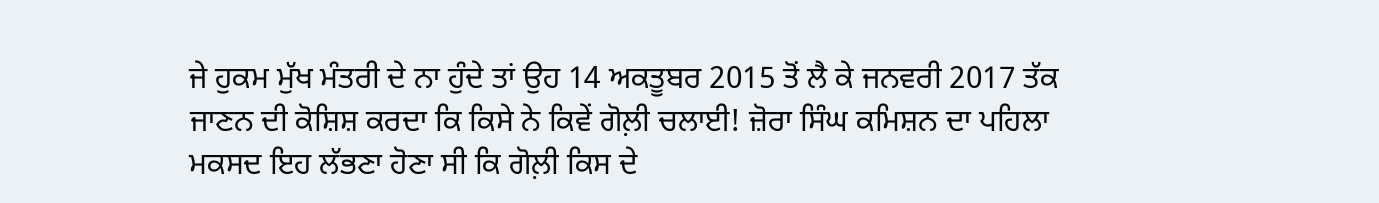ਜੇ ਹੁਕਮ ਮੁੱਖ ਮੰਤਰੀ ਦੇ ਨਾ ਹੁੰਦੇ ਤਾਂ ਉਹ 14 ਅਕਤੂਬਰ 2015 ਤੋਂ ਲੈ ਕੇ ਜਨਵਰੀ 2017 ਤੱਕ ਜਾਣਨ ਦੀ ਕੋਸ਼ਿਸ਼ ਕਰਦਾ ਕਿ ਕਿਸੇ ਨੇ ਕਿਵੇਂ ਗੋਲ਼ੀ ਚਲਾਈ! ਜ਼ੋਰਾ ਸਿੰਘ ਕਮਿਸ਼ਨ ਦਾ ਪਹਿਲਾ ਮਕਸਦ ਇਹ ਲੱਭਣਾ ਹੋਣਾ ਸੀ ਕਿ ਗੋਲ਼ੀ ਕਿਸ ਦੇ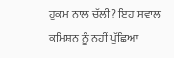ਹੁਕਮ ਨਾਲ ਚੱਲੀ? ਇਹ ਸਵਾਲ ਕਮਿਸ਼ਨ ਨੂੰ ਨਹੀਂ ਪੁੱਛਿਆ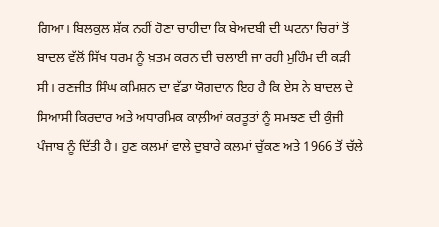ਗਿਆ। ਬਿਲਕੁਲ ਸ਼ੱਕ ਨਹੀਂ ਹੋਣਾ ਚਾਹੀਦਾ ਕਿ ਬੇਅਦਬੀ ਦੀ ਘਟਨਾ ਚਿਰਾਂ ਤੋਂ ਬਾਦਲ ਵੱਲੋਂ ਸਿੱਖ ਧਰਮ ਨੂੰ ਖ਼ਤਮ ਕਰਨ ਦੀ ਚਲਾਈ ਜਾ ਰਹੀ ਮੁਹਿੰਮ ਦੀ ਕੜੀ ਸੀ। ਰਣਜੀਤ ਸਿੰਘ ਕਮਿਸ਼ਨ ਦਾ ਵੱਡਾ ਯੋਗਦਾਨ ਇਹ ਹੈ ਕਿ ਏਸ ਨੇ ਬਾਦਲ ਦੇ ਸਿਆਸੀ ਕਿਰਦਾਰ ਅਤੇ ਅਧਾਰਮਿਕ ਕਾਲ਼ੀਆਂ ਕਰਤੂਤਾਂ ਨੂੰ ਸਮਝਣ ਦੀ ਕੁੰਜੀ ਪੰਜਾਬ ਨੂੰ ਦਿੱਤੀ ਹੈ। ਹੁਣ ਕਲਮਾਂ ਵਾਲੇ ਦੁਬਾਰੇ ਕਲਮਾਂ ਚੁੱਕਣ ਅਤੇ 1966 ਤੋਂ ਚੱਲੇ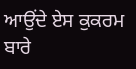ਆਉਂਦੇ ਏਸ ਕੁਕਰਮ ਬਾਰੇ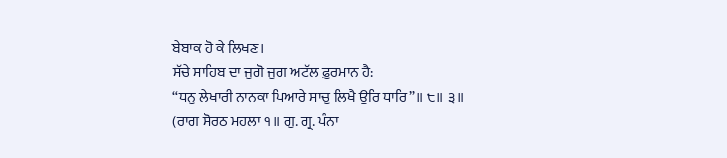ਬੇਬਾਕ ਹੋ ਕੇ ਲਿਖਣ।
ਸੱਚੇ ਸਾਹਿਬ ਦਾ ਜੁਗੋ ਜੁਗ ਅਟੱਲ ਫ਼ੁਰਮਾਨ ਹੈ:
“ਧਨੁ ਲੇਖਾਰੀ ਨਾਨਕਾ ਪਿਆਰੇ ਸਾਚੁ ਲਿਖੈ ਉਰਿ ਧਾਰਿ”॥ ੮॥ ੩॥
(ਰਾਗ ਸੋਰਠ ਮਹਲਾ ੧॥ ਗੁ. ਗ੍ਰ. ਪੰਨਾ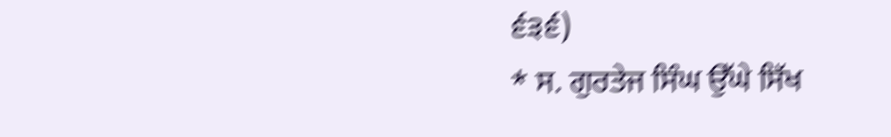੬੩੬)
* ਸ. ਗੁਰਤੇਜ ਸਿੰਘ ਉੱਘੇ ਸਿੱਖ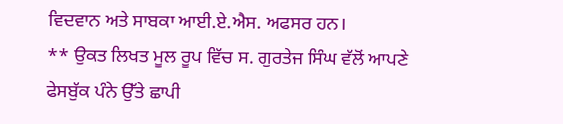ਵਿਦਵਾਨ ਅਤੇ ਸਾਬਕਾ ਆਈ.ਏ.ਐਸ. ਅਫਸਰ ਹਨ।
** ਉਕਤ ਲਿਖਤ ਮੂਲ ਰੂਪ ਵਿੱਚ ਸ. ਗੁਰਤੇਜ ਸਿੰਘ ਵੱਲੋਂ ਆਪਣੇ ਫੇਸਬੁੱਕ ਪੰਨੇ ਉੱਤੇ ਛਾਪੀ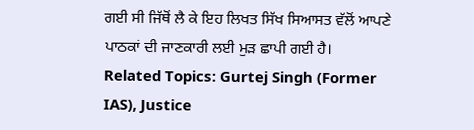ਗਈ ਸੀ ਜਿੱਥੋਂ ਲੈ ਕੇ ਇਹ ਲਿਖਤ ਸਿੱਖ ਸਿਆਸਤ ਵੱਲੋਂ ਆਪਣੇ ਪਾਠਕਾਂ ਦੀ ਜਾਣਕਾਰੀ ਲਈ ਮੁੜ ਛਾਪੀ ਗਈ ਹੈ।
Related Topics: Gurtej Singh (Former IAS), Justice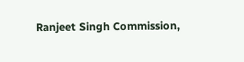Ranjeet Singh Commission,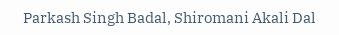Parkash Singh Badal, Shiromani Akali Dal